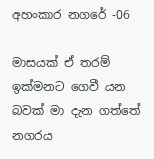අහංකාර නගරේ -06

මාසයක් ඒ තරම් ඉක්මනට ගෙවී යන බවක් මා දැන ගත්තේ නගරය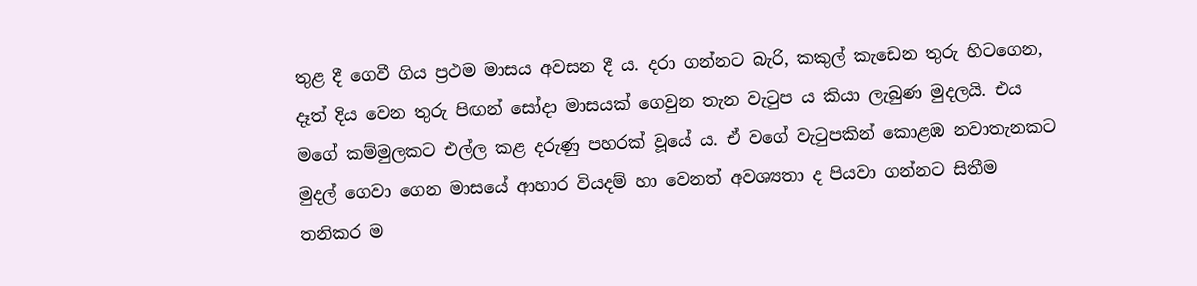තුළ දී ගෙවී ගිය ප්‍රථම මාසය අවසන දී ය. දරා ගන්නට බැරි, කකුල් කැඩෙන තුරු හිටගෙන, දෑත් දිය වෙන තුරු පිඟන් සෝදා මාසයක් ගෙවුන තැන වැටුප ය කියා ලැබුණ මුදලයි. එය මගේ කම්මුලකට එල්ල කළ දරුණු පහරක් වූයේ ය. ඒ වගේ වැටුපකින් කොළඹ නවාතැනකට මුදල් ගෙවා ගෙන මාසයේ ආහාර වියදම් හා වෙනත් අවශ්‍යතා ද පියවා ගන්නට සිතීම තනිකර ම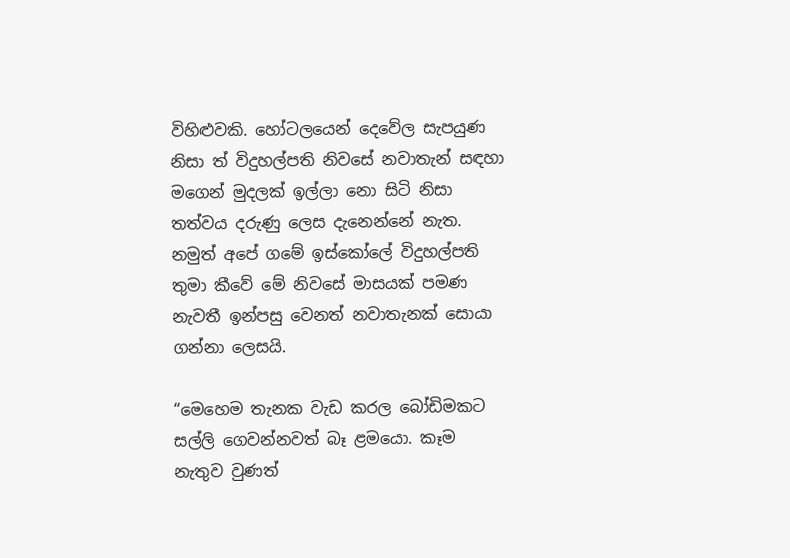විහිළුවකි. හෝටලයෙන් දෙවේල සැපයුණ නිසා ත් විදුහල්පති නිවසේ නවාතැන් සඳහා මගෙන් මුදලක් ඉල්ලා නො සිටි නිසා තත්වය දරුණු ලෙස දැනෙන්නේ නැත. නමුත් අපේ ගමේ ඉස්කෝලේ විදුහල්පති තුමා කීවේ මේ නිවසේ මාසයක් පමණ නැවතී ඉන්පසු වෙනත් නවාතැනක් සොයා ගන්නා ලෙසයි.

“මෙහෙම තැනක වැඩ කරල බෝඩිමකට සල්ලි ගෙවන්නවත් බෑ ළමයො. කෑම නැතුව වුණත්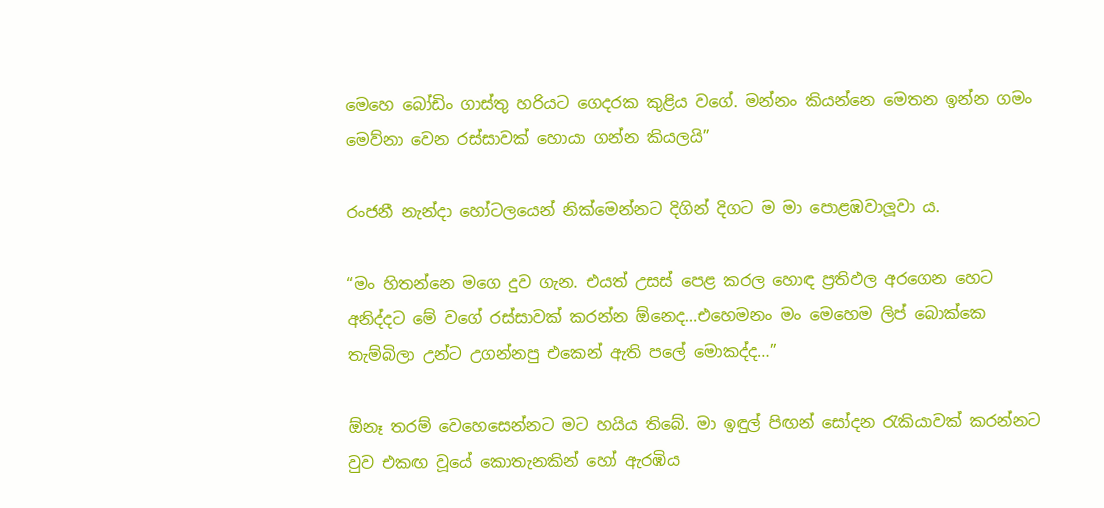මෙහෙ බෝඩිං ගාස්තු හරියට ගෙදරක කුළිය වගේ. මන්නං කියන්නෙ මෙතන ඉන්න ගමං මෙව්නා වෙන රස්සාවක් හොයා ගන්න කියලයි”

රංජනී නැන්දා හෝටලයෙන් නික්මෙන්නට දිගින් දිගට ම මා පොළඹවාලූවා ය.

“මං හිතන්නෙ මගෙ දුව ගැන. එයත් උසස් පෙළ කරල හොඳ ප්‍රතිඵල අරගෙන හෙට අනිද්දට මේ වගේ රස්සාවක් කරන්න ඕනෙද…එහෙමනං මං මෙහෙම ලිප් බොක්කෙ තැම්බිලා උන්ට උගන්නපු එකෙන් ඇති පලේ මොකද්ද…”

ඕනෑ තරම් වෙහෙසෙන්නට මට හයිය තිබේ. මා ඉඳුල් පිඟන් සෝදන රැකියාවක් කරන්නට වුව එකඟ වූයේ කොතැනකින් හෝ ඇරඹිය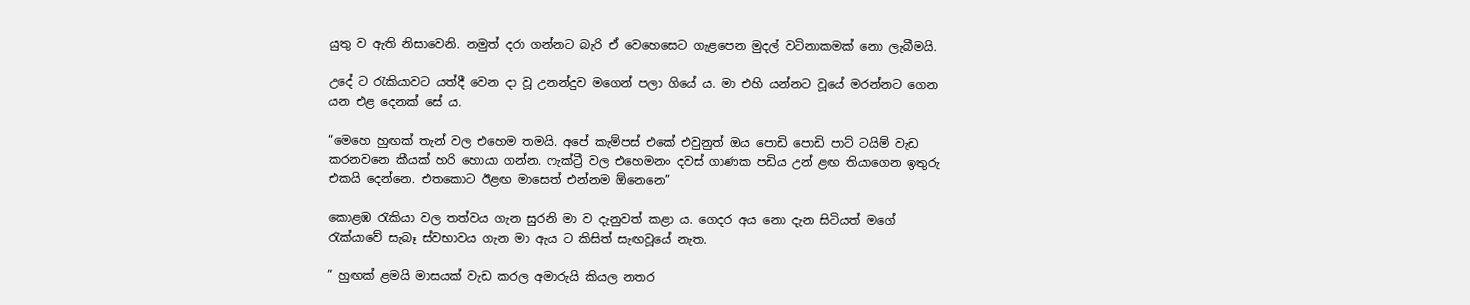යුතු ව ඇති නිසාවෙනි. නමුත් දරා ගන්නට බැරි ඒ වෙහෙසෙට ගැළපෙන මුදල් වටිනාකමක් නො ලැබීමයි.

උදේ ට රැකියාවට යත්දී වෙන දා වූ උනන්දුව මගෙන් පලා ගියේ ය. මා එහි යන්නට වූයේ මරන්නට ගෙන යන එළ දෙනක් සේ ය.

“මෙහෙ හුඟක් තැන් වල එහෙම තමයි. අපේ කැම්පස් එකේ එවුනුත් ඔය පොඩි පොඩි පාට් ටයිම් වැඩ කරනවනෙ කීයක් හරි හොයා ගන්න. ෆැක්ට්‍රී වල එහෙමනං දවස් ගාණක පඩිය උන් ළඟ තියාගෙන ඉතුරු එකයි දෙන්නෙ. එතකොට ඊළඟ මාසෙත් එන්නම ඕනෙනෙ”

කොළඹ රැකියා වල තත්වය ගැන සුරනි මා ව දැනුවත් කළා ය. ගෙදර අය නො දැන සිටියත් මගේ රැක්යාවේ සැබෑ ස්වභාවය ගැන මා ඇය ට කිසිත් සැඟවූයේ නැත.

” හුඟක් ළමයි මාසයක් වැඩ කරල අමාරුයි කියල නතර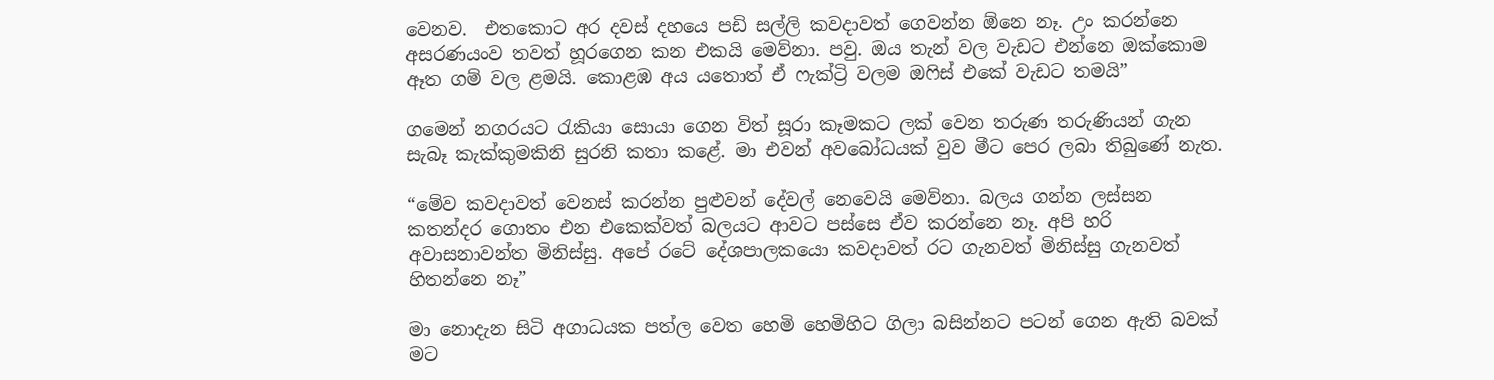වෙනව.  එතකොට අර දවස් දහයෙ පඩි සල්ලි කවදාවත් ගෙවන්න ඕනෙ නෑ. උං කරන්නෙ අසරණයංව තවත් හූරගෙන කන එකයි මෙව්නා. පවු. ඔය තැන් වල වැඩට එන්නෙ ඔක්කොම ඈත ගම් වල ළමයි. කොළඹ අය යතොත් ඒ ෆැක්ට්‍රි වලම ඔෆිස් එකේ වැඩට තමයි”

ගමෙන් නගරයට රැකියා සොයා ගෙන විත් සූරා කෑමකට ලක් වෙන තරුණ තරුණියන් ගැන සැබෑ කැක්කුමකිනි සුරනි කතා කළේ. මා එවන් අවබෝධයක් වුව මීට පෙර ලබා තිබුණේ නැත.

“මේව කවදාවත් වෙනස් කරන්න පුළුවන් දේවල් නෙවෙයි මෙව්නා. බලය ගන්න ලස්සන කතන්දර ගොතං එන එකෙක්වත් බලයට ආවට පස්සෙ ඒව කරන්නෙ නෑ. අපි හරි අවාසනාවන්ත මිනිස්සු. අපේ රටේ දේශපාලකයො කවදාවත් රට ගැනවත් මිනිස්සු ගැනවත් හිතන්නෙ නෑ”

මා නොදැන සිටි අගාධයක පත්ල වෙත හෙමි හෙමිහිට ගිලා බසින්නට පටන් ගෙන ඇති බවක් මට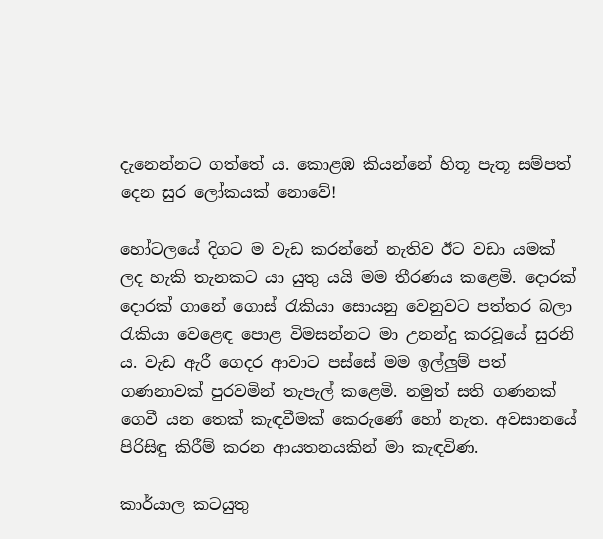දැනෙන්නට ගත්තේ ය. කොළඹ කියන්නේ හිතූ පැතූ සම්පත් දෙන සුර ලෝකයක් නොවේ!

හෝටලයේ දිගට ම වැඩ කරන්නේ නැතිව ඊට වඩා යමක් ලද හැකි තැනකට යා යුතු යයි මම තීරණය කළෙමි. දොරක් දොරක් ගානේ ගොස් රැකියා සොයනු වෙනුවට පත්තර බලා රැකියා වෙළෙඳ පොළ විමසන්නට මා උනන්දු කරවූයේ සුරනි ය. වැඩ ඇරී ගෙදර ආවාට පස්සේ මම ඉල්ලුම් පත් ගණනාවක් පුරවමින් තැපැල් කළෙමි. නමුත් සති ගණනක් ගෙවී යන තෙක් කැඳවීමක් කෙරුණේ හෝ නැත. අවසානයේ පිරිසිඳු කිරීම් කරන ආයතනයකින් මා කැඳවිණ.

කාර්යාල කටයුතු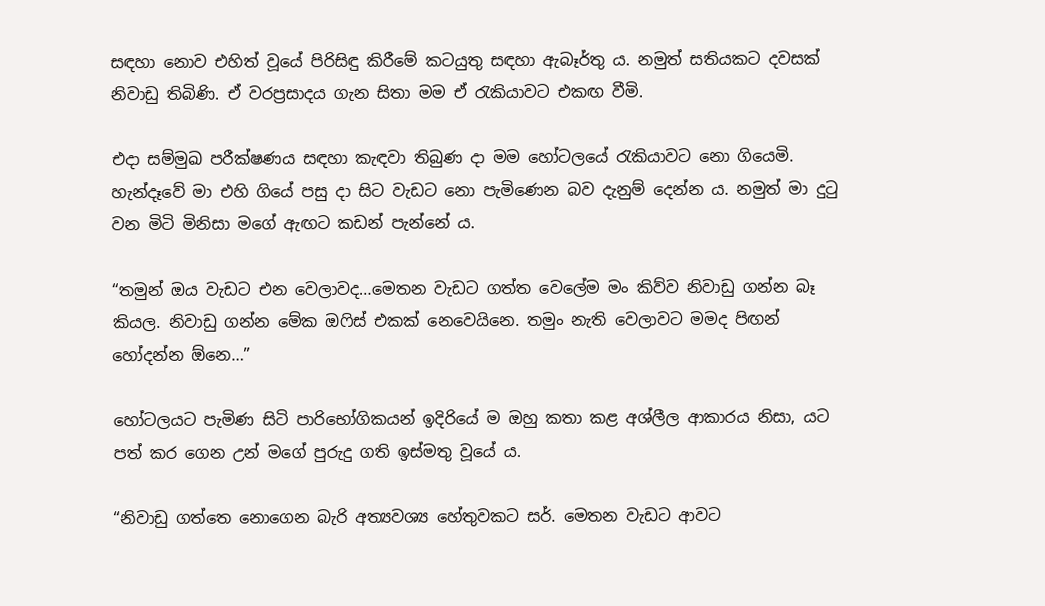සඳහා නොව එහිත් වූයේ පිරිසිඳු කිරීමේ කටයුතු සඳහා ඇබෑර්තු ය. නමුත් සතියකට දවසක් නිවාඩු තිබිණි. ඒ වරප්‍රසාදය ගැන සිතා මම ඒ රැකියාවට එකඟ වීමි.

එදා සම්මුඛ පරීක්ෂණය සඳහා කැඳවා තිබුණ දා මම හෝටලයේ රැකියාවට නො ගියෙමි. හැන්දෑවේ මා එහි ගියේ පසු දා සිට වැඩට නො පැමිණෙන බව දැනුම් දෙන්න ය. නමුත් මා දුටු වන මිටි මිනිසා මගේ ඇඟට කඩන් පැන්නේ ය.

“තමුන් ඔය වැඩට එන වෙලාවද…මෙතන වැඩට ගත්ත වෙලේම මං කිව්ව නිවාඩු ගන්න බෑ කියල. නිවාඩු ගන්න මේක ඔෆිස් එකක් නෙවෙයිනෙ. තමුං නැති වෙලාවට මමද පිඟන් හෝදන්න ඕනෙ…”

හෝටලයට පැමිණ සිටි පාරිභෝගිකයන් ඉදිරියේ ම ඔහු කතා කළ අශ්ලීල ආකාරය නිසා, යට පත් කර ගෙන උන් මගේ පුරුදු ගති ඉස්මතු වූයේ ය.

“නිවාඩු ගත්තෙ නොගෙන බැරි අත්‍යවශ්‍ය හේතුවකට සර්. මෙතන වැඩට ආවට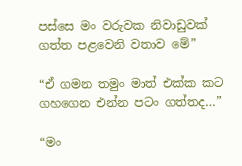පස්සෙ මං වරුවක නිවාඩුවක් ගත්ත පළවෙනි වතාව මේ”

“ඒ ගමන තමුං මාත් එක්ක කට ගහගෙන එන්න පටං ගත්තද…”

“මං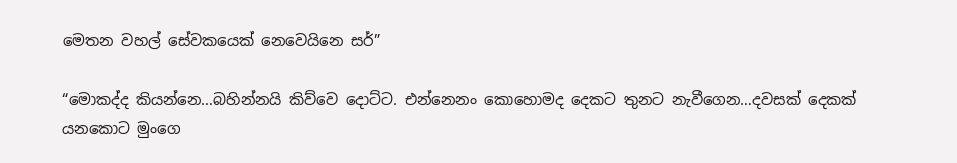මෙතන වහල් සේවකයෙක් නෙවෙයිනෙ සර්”

“මොකද්ද කියන්නෙ…බහින්නයි කිව්වෙ දොට්ට. එන්නෙනං කොහොමද දෙකට තුනට නැවීගෙන…දවසක් දෙකක් යනකොට මුංගෙ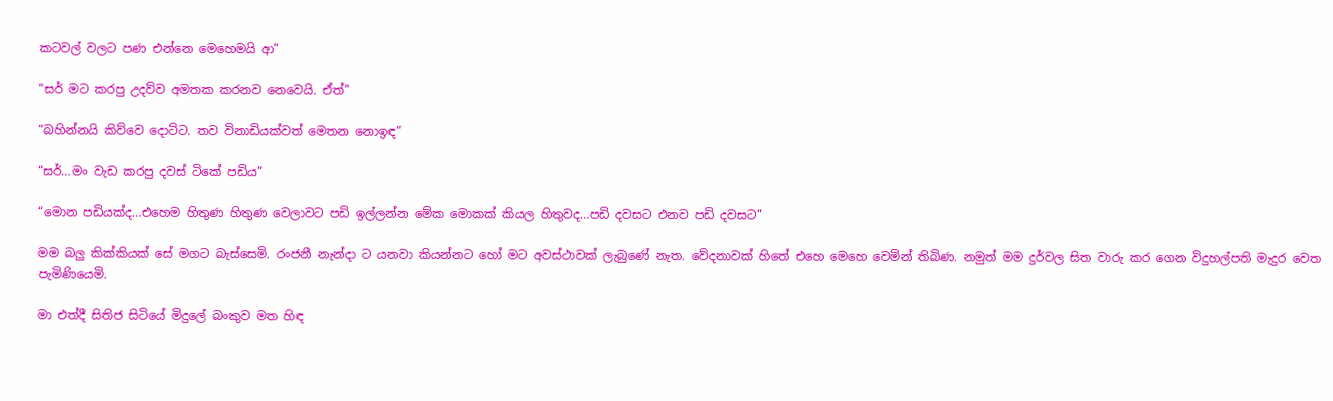කටවල් වලට පණ එන්නෙ මෙහෙමයි ආ”

“සර් මට කරපු උදව්ව අමතක කරනව නෙවෙයි. ඒත්”

“බහින්නයි කිව්වෙ දොට්ට. තව විනාඩියක්වත් මෙතන නොඉඳ”

“සර්…මං වැඩ කරපු දවස් ටිකේ පඩිය”

“මොන පඩියක්ද…එහෙම හිතුණ හිතුණ වෙලාවට පඩි ඉල්ලන්න මේක මොකක් කියල හිතුවද…පඩි දවසට එනව පඩි දවසට”

මම බලු කික්කියක් සේ මගට බැස්සෙමි. රංජනී නැන්දා ට යනවා කියන්නට හෝ මට අවස්ථාවක් ලැබුණේ නැත. වේදනාවක් හිතේ එහෙ මෙහෙ වෙමින් තිබිණ. නමුත් මම දුර්වල සිත වාරු කර ගෙන විදුහල්පති මැදුර වෙත පැමිණියෙමි.

මා එත්දී සිතිජ සිටියේ මිදුලේ බංකුව මත හිඳ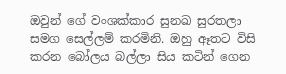ඔවුන් ගේ වංශක්කාර සුනඛ සුරතලා සමග සෙල්ලම් කරමිනි. ඔහු ඈතට විසි කරන බෝලය බල්ලා සිය කටින් ගෙන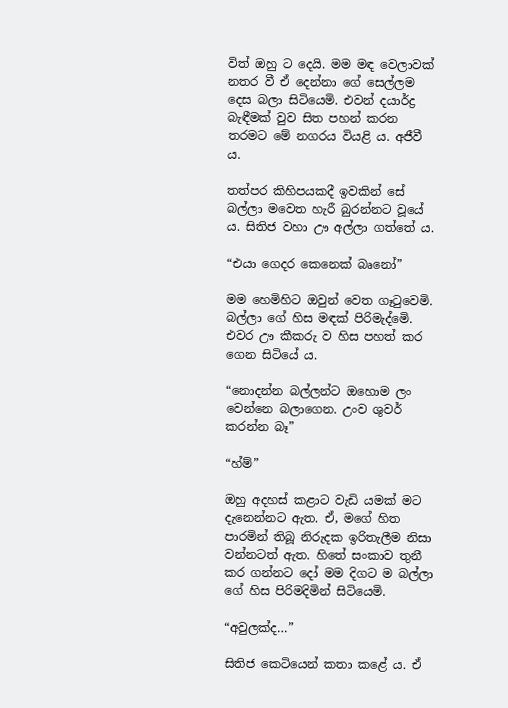විත් ඔහු ට දෙයි. මම මඳ වෙලාවක් නතර වී ඒ දෙන්නා ගේ සෙල්ලම දෙස බලා සිටියෙමි. එවන් දයාර්ද්‍ර බැඳීමක් වුව සිත පහන් කරන තරමට මේ නගරය වියළි ය. අජීවී ය.

තත්පර කිහිපයකදී ඉවකින් සේ බල්ලා මවෙත හැරී බුරන්නට වූයේ ය. සිතිජ වහා ඌ අල්ලා ගත්තේ ය.

“එයා ගෙදර කෙනෙක් බෘනෝ”

මම හෙමිහිට ඔවුන් වෙත ගෑටුවෙමි. බල්ලා ගේ හිස මඳක් පිරිමැද්මෙි. එවර ඌ කීකරු ව හිස පහත් කර ගෙන සිටියේ ය.

“නොදන්න බල්ලන්ට ඔහොම ලං වෙන්නෙ බලාගෙන. උංව ශුවර් කරන්න බෑ”

“හ්ම්”

ඔහු අදහස් කළාට වැඩි යමක් මට දැනෙන්නට ඇත. ඒ, මගේ හිත පාරමින් තිබූ නිරුදක ඉරිතැලීම නිසා වන්නටත් ඇත. හිතේ සංකාව තුනී කර ගන්නට දෝ මම දිගට ම බල්ලා ගේ හිස පිරිමදිමින් සිටියෙමි.

“අවුලක්ද…”

සිතිජ කෙටියෙන් කතා කළේ ය. ඒ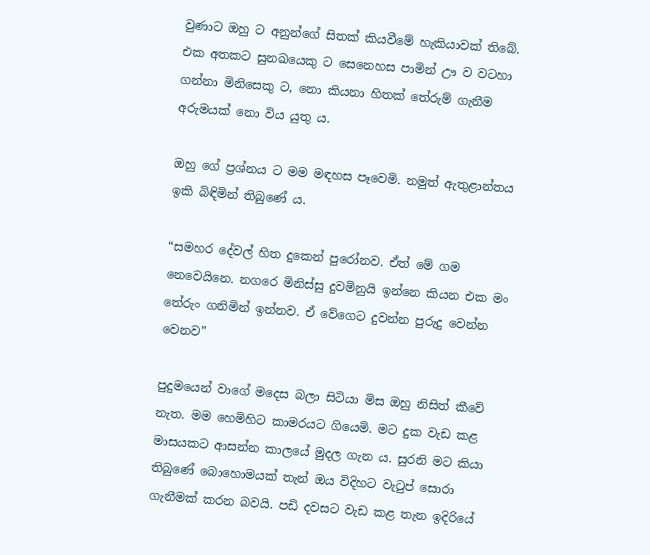වුණාට ඔහු ට අනුන්ගේ සිතක් කියවීමේ හැකියාවක් තිබේ. එක අතකට සුනඛයෙකු ට සෙනෙහස පාමින් ඌ ව වටහා ගන්නා මිනිසෙකු ට, නො කියනා හිතක් තේරුම් ගැනීම අරුමයක් නො විය යුතු ය.

ඔහු ගේ ප්‍රශ්නය ට මම මඳහස පෑවෙමි. නමුත් ඇතුළාන්තය ඉකි බිඳිමින් තිබුණේ ය.

“සමහර දේවල් හිත දුකෙන් පුරෝනව. ඒත් මේ ගම නෙවෙයිනෙ. නගරෙ මිනිස්සු දුවමිනුයි ඉන්නෙ කියන එක මං තේරුං ගනිමින් ඉන්නව. ඒ වේගෙට දුවන්න පුරුදු වෙන්න වෙනව”

පුදුමයෙන් වාගේ මදෙස බලා සිටියා මිස ඔහු නිසිත් කීවේ නැත. මම හෙමිහිට කාමරයට ගියෙමි. මට දුක වැඩ කළ මාසයකට ආසන්න කාලයේ මුදල ගැන ය. සුරනි මට කියා තිබුණේ බොහොමයක් තැන් ඔය විදිහට වැටුප් සොරා ගැනීමක් කරන බවයි. පඩි දවසට වැඩ කළ තැන ඉදිරියේ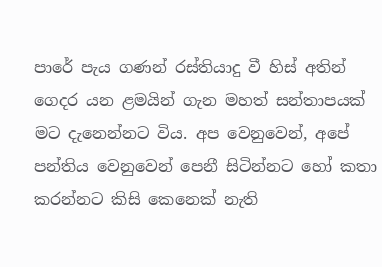පාරේ පැය ගණන් රස්තියාදු වී හිස් අතින් ගෙදර යන ළමයින් ගැන මහත් සන්තාපයක් මට දැනෙන්නට විය. අප වෙනුවෙන්, අපේ පන්තිය වෙනුවෙන් පෙනී සිටින්නට හෝ කතා කරන්නට කිසි කෙනෙක් නැති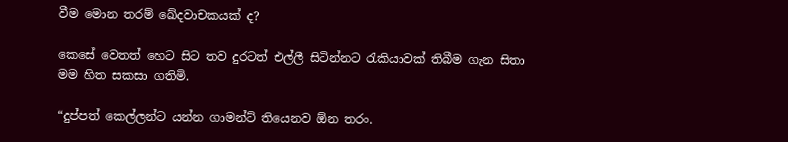වීම මොන තරම් ඛේදවාචකයක් ද?

කෙසේ වෙතත් හෙට සිට තව දුරටත් එල්ලී සිටින්නට රැකියාවක් තිබීම ගැන සිතා මම හිත සකසා ගතිමි.

“දුප්පත් කෙල්ලන්ට යන්න ගාමන්ට් තියෙනව ඕන තරං.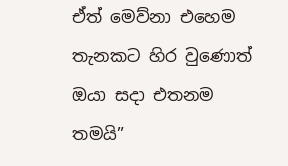ඒත් මෙව්නා එහෙම තැනකට හිර වුණොත් ඔයා සදා එතනම තමයි”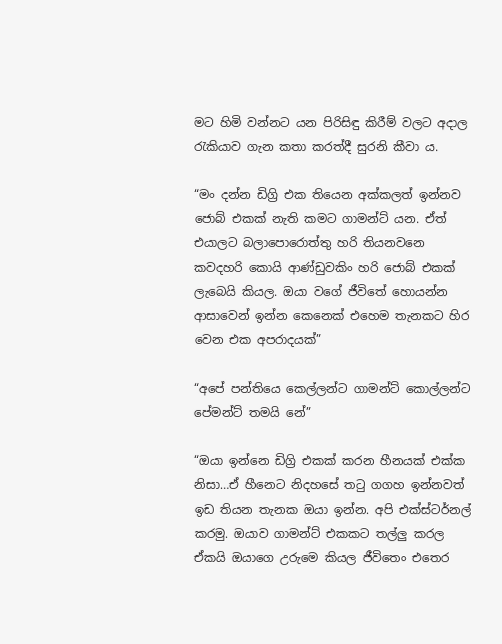මට හිමි වන්නට යන පිරිසිඳු කිරීම් වලට අදාල රැකියාව ගැන කතා කරත්දී සුරනි කීවා ය.

“මං දන්න ඩිග්‍රි එක තියෙන අක්කලත් ඉන්නව ජොබ් එකක් නැති කමට ගාමන්ට් යන. ඒත් එයාලට බලාපොරොත්තු හරි තියනවනෙ කවදහරි කොයි ආණ්ඩුවකිං හරි ජොබ් එකක් ලැබෙයි කියල. ඔයා වගේ ජීවිතේ හොයන්න ආසාවෙන් ඉන්න කෙනෙක් එහෙම තැනකට හිර වෙන එක අපරාදයක්”

“අපේ පන්තියෙ කෙල්ලන්ට ගාමන්ට් කොල්ලන්ට පේමන්ට් තමයි නේ”

“ඔයා ඉන්නෙ ඩිග්‍රි එකක් කරන හීනයක් එක්ක නිසා…ඒ හීනෙට නිදහසේ තටු ගගහ ඉන්නවත් ඉඩ තියන තැනක ඔයා ඉන්න. අපි එක්ස්ටර්නල් කරමු. ඔයාව ගාමන්ට් එකකට තල්ලු කරල ඒකයි ඔයාගෙ උරුමෙ කියල ජීවිතෙං එතෙර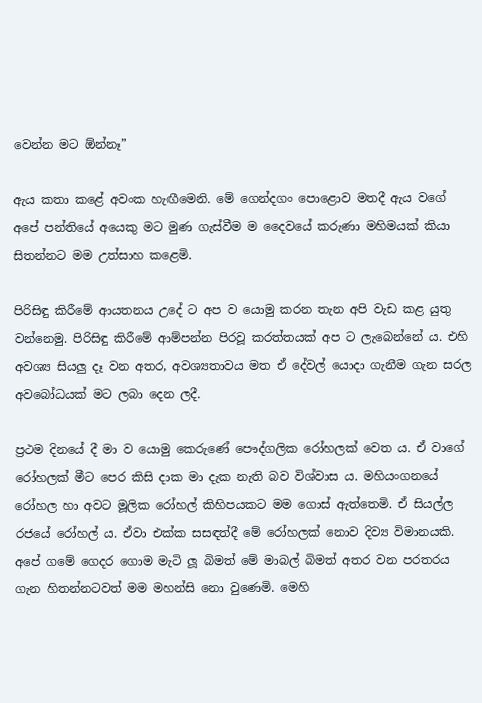වෙන්න මට ඕන්නෑ”

ඇය කතා කළේ අවංක හැඟීමෙනි. මේ ගෙන්දගං පොළොව මතදී ඇය වගේ අපේ පන්තියේ අයෙකු මට මුණ ගැස්වීම ම දෛවයේ කරුණා මහිමයක් කියා සිතන්නට මම උත්සාහ කළෙමි.

පිරිසිඳු කිරීමේ ආයතනය උදේ ට අප ව යොමු කරන තැන අපි වැඩ කළ යුතු වන්නෙමු. පිරිසිඳු කිරීමේ ආම්පන්න පිරවූ කරත්තයක් අප ට ලැබෙන්නේ ය. එහි අවශ්‍ය සියලු දෑ වන අතර, අවශ්‍යතාවය මත ඒ දේවල් යොදා ගැනීම ගැන සරල අවබෝධයක් මට ලබා දෙන ලදී.

ප්‍රථම දිනයේ දී මා ව යොමු කෙරුණේ පෞද්ගලික රෝහලක් වෙත ය. ඒ වාගේ රෝහලක් මීට පෙර කිසි දාක මා දැක නැති බව විශ්වාස ය. මහියංගනයේ රෝහල හා අවට මූලික රෝහල් කිහිපයකට මම ගොස් ඇත්තෙමි. ඒ සියල්ල රජයේ රෝහල් ය. ඒවා එක්ක සසඳත්දී මේ රෝහලක් නොව දිව්‍ය විමානයකි. අපේ ගමේ ගෙදර ගොම මැටි ලූ බිමත් මේ මාබල් බිමත් අතර වන පරතරය ගැන හිතන්නටවත් මම මහන්සි නො වුණෙමි. මෙහි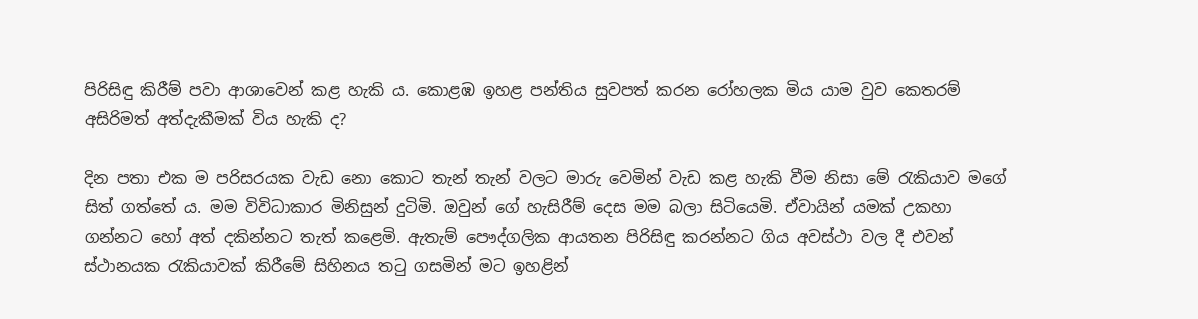පිරිසිඳු කිරීම් පවා ආශාවෙන් කළ හැකි ය. කොළඹ ඉහළ පන්තිය සුවපත් කරන රෝහලක මිය යාම වුව කෙතරම් අසිරිමත් අත්දැකීමක් විය හැකි ද?

දින පතා එක ම පරිසරයක වැඩ නො කොට තැන් තැන් වලට මාරු වෙමින් වැඩ කළ හැකි වීම නිසා මේ රැකියාව මගේ සිත් ගත්තේ ය. මම විවිධාකාර මිනිසුන් දුටිමි. ඔවුන් ගේ හැසිරීම් දෙස මම බලා සිටියෙමි. ඒවායින් යමක් උකහා ගන්නට හෝ අත් දකින්නට තැත් කළෙමි. ඇතැම් පෞද්ගලික ආයතන පිරිසිඳු කරන්නට ගිය අවස්ථා වල දී එවන් ස්ථානයක රැකියාවක් කිරීමේ සිහිනය තටු ගසමින් මට ඉහළින්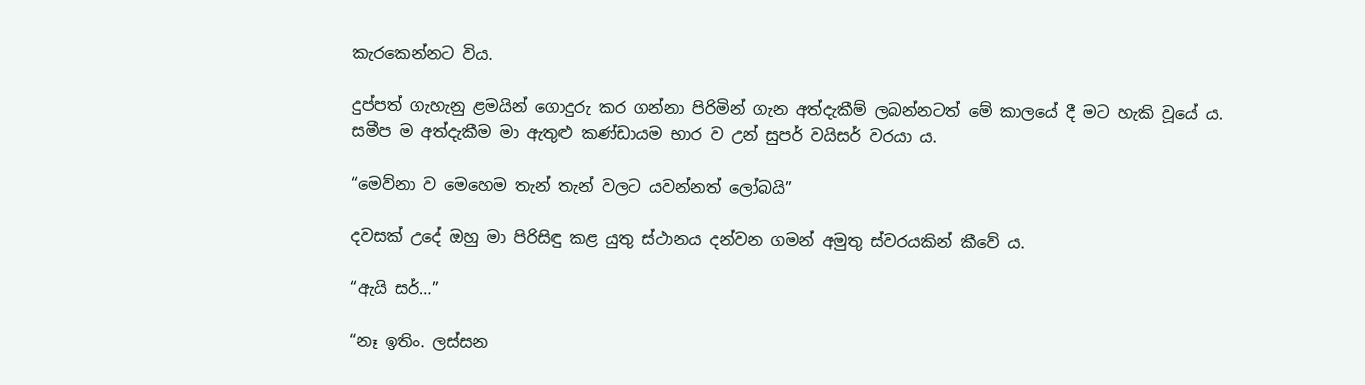කැරකෙන්නට විය.

දුප්පත් ගැහැනු ළමයින් ගොදුරු කර ගන්නා පිරිමින් ගැන අත්දැකීම් ලබන්නටත් මේ කාලයේ දී මට හැකි වූයේ ය. සමීප ම අත්දැකීම මා ඇතුළු කණ්ඩායම භාර ව උන් සුපර් වයිසර් වරයා ය.

“මෙව්නා ව මෙහෙම තැන් තැන් වලට යවන්නත් ලෝබයි”

දවසක් උදේ ඔහු මා පිරිසිඳු කළ යුතු ස්ථානය දන්වන ගමන් අමුතු ස්වරයකින් කීවේ ය.

“ඇයි සර්…”

“නෑ ඉතිං. ලස්සන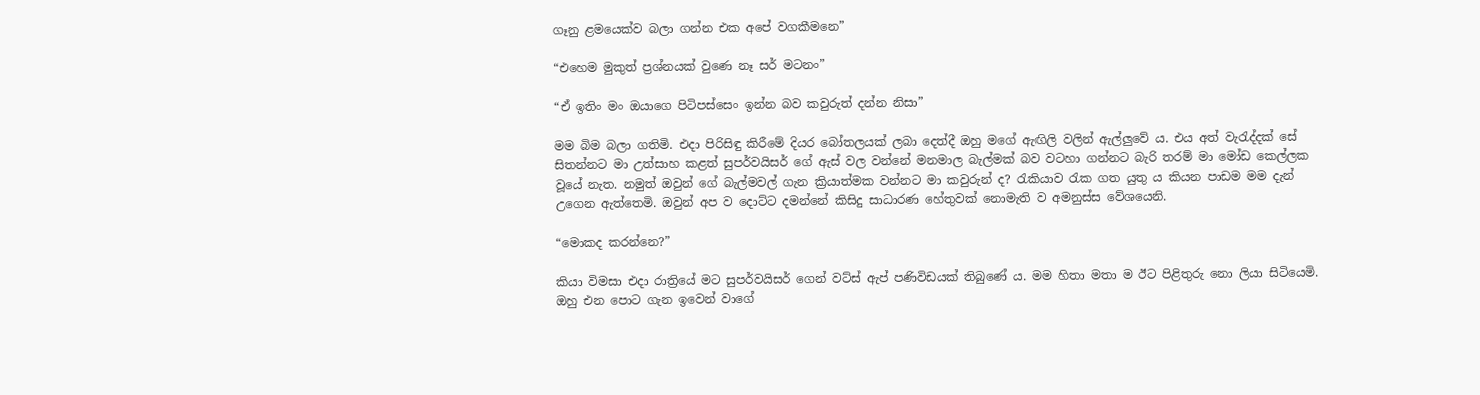ගෑනු ළමයෙක්ව බලා ගන්න එක අපේ වගකීමනෙ”

“එහෙම මුකුත් ප්‍රශ්නයක් වුණෙ නෑ සර් මටනං”

“ඒ ඉතිං මං ඔයාගෙ පිටිපස්සෙං ඉන්න බව කවුරුත් දන්න නිසා”

මම බිම බලා ගතිමි. එදා පිරිසිඳු කිරීමේ දියර බෝතලයක් ලබා දෙත්දී ඔහු මගේ ඇඟිලි වලින් ඇල්ලුවේ ය. එය අත් වැරැද්දක් සේ සිතන්නට මා උත්සාහ කළත් සුපර්වයිසර් ගේ ඇස් වල වන්නේ මනමාල බැල්මක් බව වටහා ගන්නට බැරි තරම් මා මෝඩ කෙල්ලක වූයේ නැත. නමුත් ඔවුන් ගේ බැල්මවල් ගැන ක්‍රියාත්මක වන්නට මා කවුරුන් ද? රැකියාව රැක ගත යුතු ය කියන පාඩම මම දැන් උගෙන ඇත්තෙමි. ඔවුන් අප ව දොට්ට දමන්නේ කිසිදු සාධාරණ හේතුවක් නොමැති ව අමනුස්ස වේශයෙනි.

“මොකද කරන්නෙ?”

කියා විමසා එදා රාත්‍රියේ මට සුපර්වයිසර් ගෙන් වට්ස් ඇප් පණිවිඩයක් තිබුණේ ය. මම හිතා මතා ම ඊට පිළිතුරු නො ලියා සිටියෙමි. ඔහු එන පොට ගැන ඉවෙන් වාගේ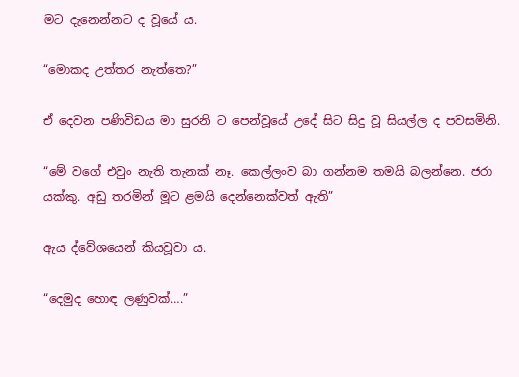මට දැනෙන්නට ද වූයේ ය.

“මොකද උත්තර නැත්තෙ?”

ඒ දෙවන පණිවිඩය මා සුරනි ට පෙන්වූයේ උදේ සිට සිදු වූ සියල්ල ද පවසමිනි.

“මේ වගේ එවුං නැති තැනක් නෑ. කෙල්ලංව බා ගන්නම තමයි බලන්නෙ. ජරා යක්කු. අඩු තරමින් මූට ළමයි දෙන්නෙක්වත් ඇති”

ඇය ද්වේශයෙන් කියවූවා ය.

“දෙමුද හොඳ ලණුවක්….”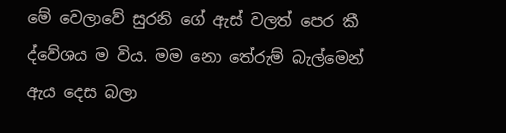මේ වෙලාවේ සුරනි ගේ ඇස් වලත් පෙර කී ද්වේශය ම විය. මම නො තේරුම් බැල්මෙන් ඇය දෙස බලා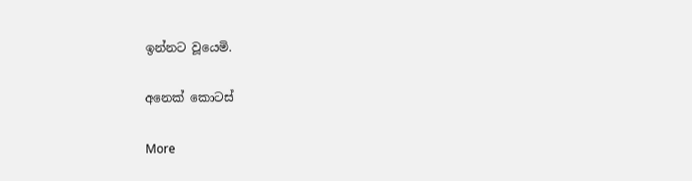ඉන්නට වූයෙමි.

අනෙක් කොටස්

More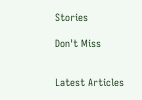Stories

Don't Miss


Latest Articles